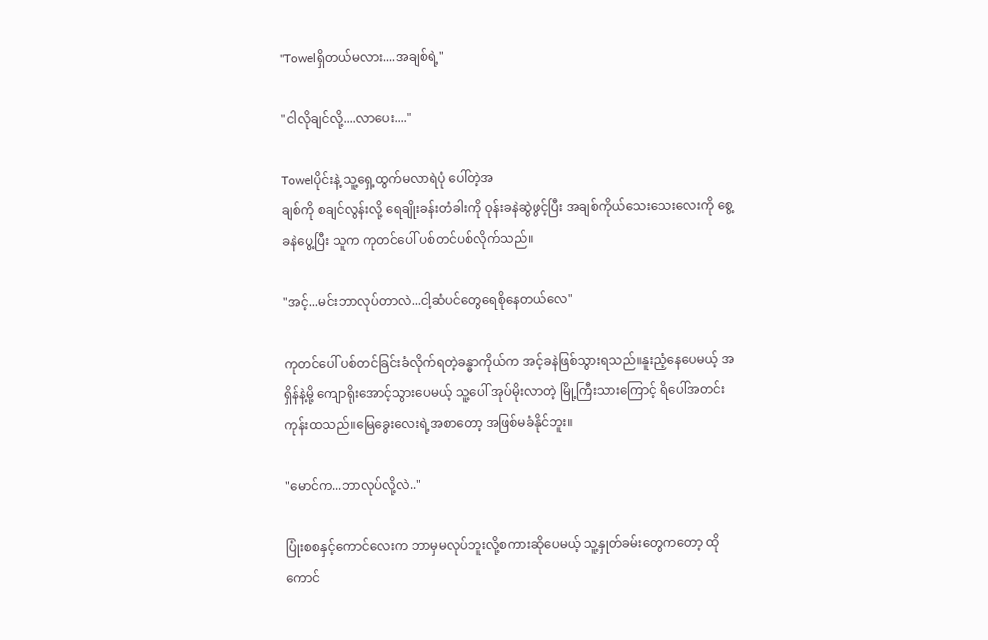"Towelရှိတယ်မလား....အချစ်ရဲ့"

"ငါလိုချင်လို့....လာပေး...."

Towelပိုင်းနဲ့ သူ့ရှေ့ထွက်မလာရဲပုံ ပေါ်တဲ့အ
ချစ်ကို စချင်လွန်းလို့ ရေချိုးခန်းတံခါးကို ဝုန်းခနဲဆွဲဖွင့်ပြီး အချစ်ကိုယ်သေးသေးလေးကို စွေ့ခနဲပွေ့ပြီး သူက ကုတင်ပေါ် ပစ်တင်ပစ်လိုက်သည်။

"အင့်...မင်းဘာလုပ်တာလဲ...ငါ့ဆံပင်တွေရေစိုနေတယ်လေ"

ကုတင်ပေါ် ပစ်တင်ခြင်းခံလိုက်ရတဲ့ခန္ဓာကိုယ်က အင့်ခနဲဖြစ်သွားရသည်။နူးညံ့နေပေမယ့် အရှိန်နဲ့မို့ ကျောရိုးအောင့်သွားပေမယ့် သူ့ပေါ် အုပ်မိုးလာတဲ့ မြို့ကြီးသားကြောင့် ရိပေါ်အတင်းကုန်းထသည်။မြေခွေးလေးရဲ့အစာတော့ အဖြစ်မခံနိုင်ဘူး။

"မောင်က...ဘာလုပ်လို့လဲ.."

ပြုံးစစနှင့်ကောင်လေးက ဘာမှမလုပ်ဘူးလို့စကားဆိုပေမယ့် သူ့နှုတ်ခမ်းတွေကတော့ ထိုကောင်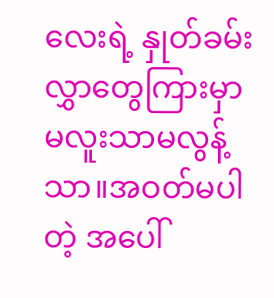လေးရဲ့ နှုတ်ခမ်းလွှာတွေကြားမှာမလူးသာမလွန့်သာ။အဝတ်မပါတဲ့ အပေါ်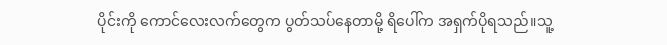ပိုင်းကို ကောင်လေးလက်တွေက ပွတ်သပ်နေတာမို့ ရိပေါ်က အရှက်ပိုရသည်။သူ့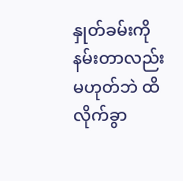နှုတ်ခမ်းကိုနမ်းတာလည်းမဟုတ်ဘဲ ထိလိုက်ခွာ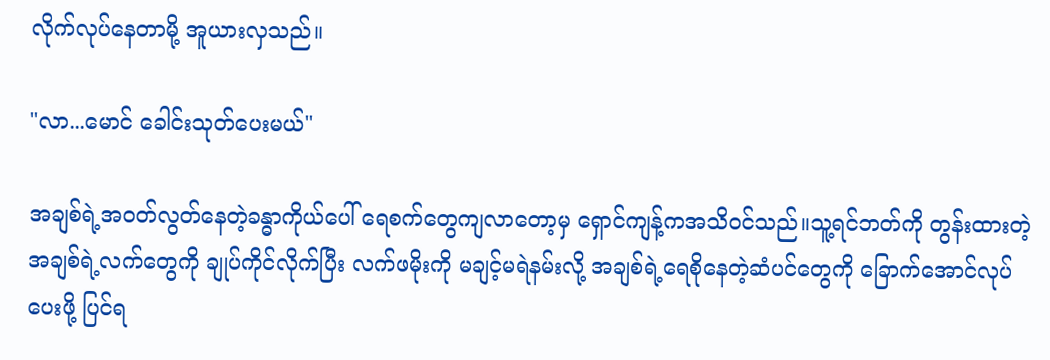လိုက်လုပ်နေတာမို့ အူယားလှသည်။

"လာ...မောင် ခေါင်းသုတ်ပေးမယ်"

အချစ်ရဲ့အဝတ်လွတ်နေတဲ့ခန္ဓာကိုယ်ပေါ် ရေစက်တွေကျလာတော့မှ ရှောင်ကျန့်ကအသိဝင်သည်။သူ့ရင်ဘတ်ကို တွန်းထားတဲ့ အချစ်ရဲ့လက်တွေကို ချုပ်ကိုင်လိုက်ပြီး လက်ဖမိုးကို မချင့်မရဲနမ်းလို့ အချစ်ရဲ့ရေစိုနေတဲ့ဆံပင်တွေကို ခြောက်အောင်လုပ်ပေးဖို့ ပြင်ရ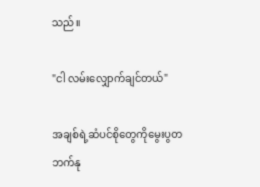သည်။

"ငါ လမ်းလျှောက်ချင်တယ်"

အချစ်ရဲ့ဆံပင်စိုတွေကိုမွေးပွတဘက်နု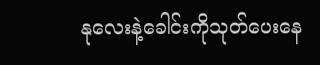နုလေးနဲ့ခေါင်းကိုသုတ်ပေးနေ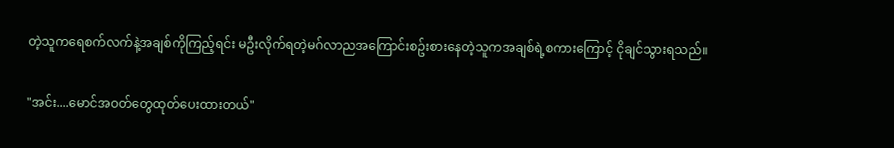တဲ့သူကရေစက်လက်နဲ့အချစ်ကိုကြည့်ရင်း မဦးလိုက်ရတဲ့မဂ်လာညအကြောင်းစဥ်းစားနေတဲ့သူကအချစ်ရဲ့စကားကြောင့် ငိုချင်သွားရသည်။

"အင်း....မောင်အဝတ်တွေထုတ်ပေးထားတယ်"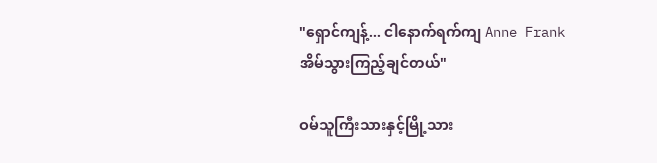"ရှောင်ကျန့်... ငါနောက်ရက်ကျ Anne Frankအိမ်သွားကြည့်ချင်တယ်"

ဝမ်သူကြီးသားနှင့်မြို့သား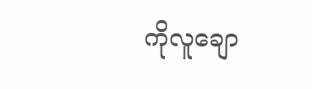ကိုလူချော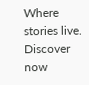Where stories live. Discover now